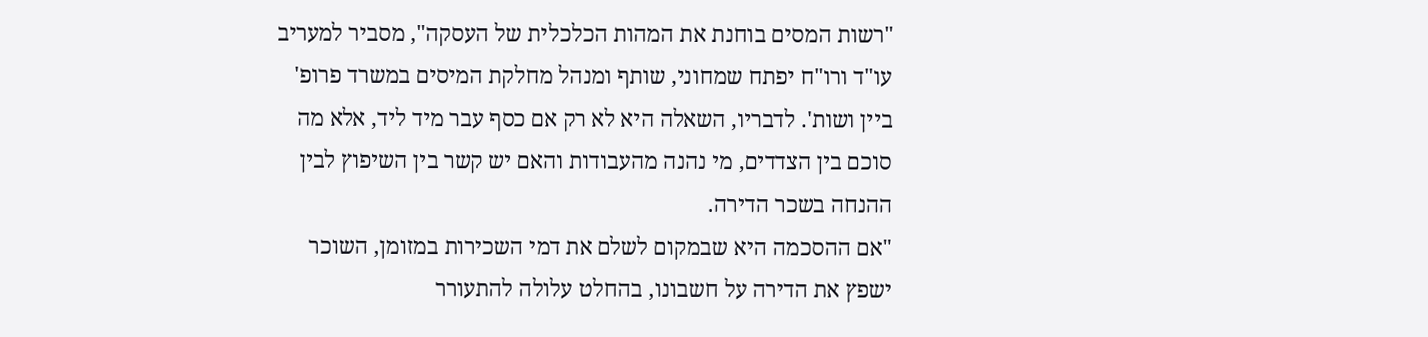"רשות המסים בוחנת את המהות הכלכלית של העסקה", מסביר למעריב עו"ד ורו"ח יפתח שמחוני, שותף ומנהל מחלקת המיסים במשרד פרופ' ביין ושות'. לדבריו, השאלה היא לא רק אם כסף עבר מיד ליד, אלא מה סוכם בין הצדדים, מי נהנה מהעבודות והאם יש קשר בין השיפוץ לבין ההנחה בשכר הדירה.
"אם ההסכמה היא שבמקום לשלם את דמי השכירות במזומן, השוכר ישפץ את הדירה על חשבונו, בהחלט עלולה להתעורר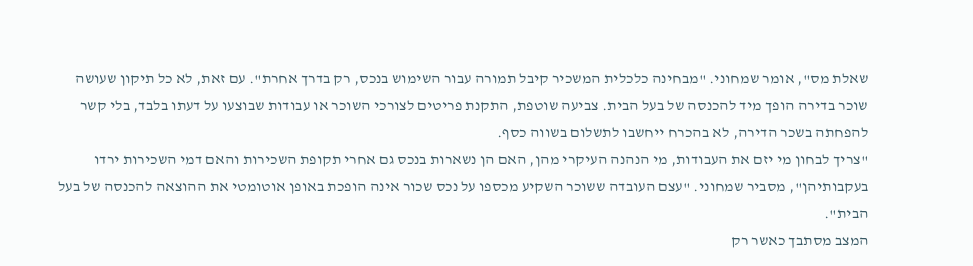שאלת מס", אומר שמחוני. "מבחינה כלכלית המשכיר קיבל תמורה עבור השימוש בנכס, רק בדרך אחרת". עם זאת, לא כל תיקון שעושה שוכר בדירה הופך מיד להכנסה של בעל הבית. צביעה שוטפת, התקנת פריטים לצורכי השוכר או עבודות שבוצעו על דעתו בלבד, בלי קשר להפחתה בשכר הדירה, לא בהכרח ייחשבו לתשלום בשווה כסף.
"צריך לבחון מי יזם את העבודות, מי הנהנה העיקרי מהן, האם הן נשארות בנכס גם אחרי תקופת השכירות והאם דמי השכירות ירדו בעקבותיהן", מסביר שמחוני. "עצם העובדה ששוכר השקיע מכספו על נכס שכור אינה הופכת באופן אוטומטי את ההוצאה להכנסה של בעל הבית".
המצב מסתבך כאשר רק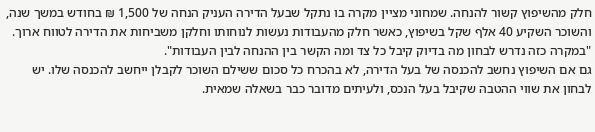חלק מהשיפוץ קשור להנחה. שמחוני מציין מקרה בו נתקל שבעל הדירה העניק הנחה של 1,500 ₪ בחודש במשך שנה, והשוכר השקיע 40 אלף שקל בשיפוץ, כאשר חלק מהעבודות נעשות לנוחותו וחלקן משביחות את הדירה לטווח ארוך. "במקרה כזה נדרש לבחון מה בדיוק קיבל כל צד ומה הקשר בין ההנחה לבין העבודות".
גם אם השיפוץ נחשב להכנסה של בעל הדירה, לא בהכרח כל סכום ששילם השוכר לקבלן ייחשב להכנסה שלו. יש לבחון את שווי ההטבה שקיבל בעל הנכס, ולעיתים מדובר כבר בשאלה שמאית.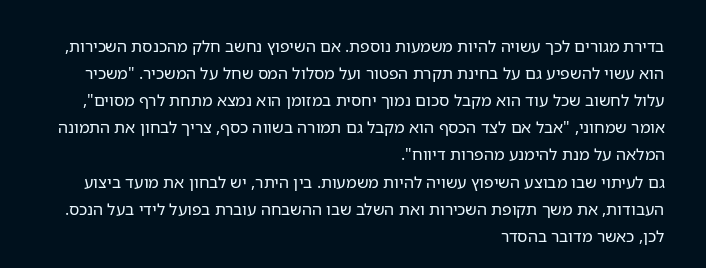בדירת מגורים לכך עשויה להיות משמעות נוספת. אם השיפוץ נחשב חלק מהכנסת השכירות, הוא עשוי להשפיע גם על בחינת תקרת הפטור ועל מסלול המס שחל על המשכיר. "משכיר עלול לחשוב שכל עוד הוא מקבל סכום נמוך יחסית במזומן הוא נמצא מתחת לרף מסוים", אומר שמחוני, "אבל אם לצד הכסף הוא מקבל גם תמורה בשווה כסף, צריך לבחון את התמונה המלאה על מנת להימנע מהפרות דיווח".
גם לעיתוי שבו מבוצע השיפוץ עשויה להיות משמעות. בין היתר, יש לבחון את מועד ביצוע העבודות, את משך תקופת השכירות ואת השלב שבו ההשבחה עוברת בפועל לידי בעל הנכס. לכן, כאשר מדובר בהסדר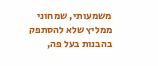משמעותי, שמחוני ממליץ שלא להסתפק בהבנות בעל פה,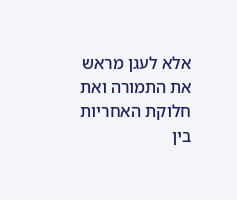אלא לעגן מראש את התמורה ואת חלוקת האחריות בין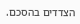הצדדים בהסכם.